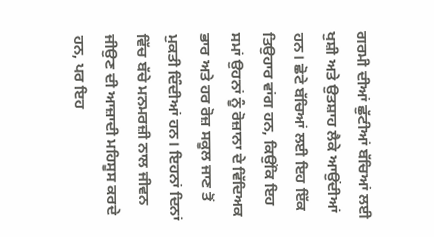ਗਰਮੀ ਦੀਆਂ ਛੁੱਟੀਆਂ ਬੱਚਿਆਂ ਲਈ ਖੁਸ਼ੀ ਅਤੇ ਉਤਸ਼ਾਹ ਲੈਕੇ ਆਉਂਦੀਆਂ ਹਨ। ਛੋਟੇ ਬੱਚਿਆਂ ਲਈ ਇਹ ਇੱਕ ਤਿਉਹਾਰ ਵਾਂਗ ਹਨ, ਕਿਉਂਕਿ ਇਹ ਸਮਾਂ ਉਹਨਾਂ ਨੂੰ ਰੋਜ਼ਾਨਾ ਦੇ ਵਿੱਦਿਅਕ ਭਾਰ ਅਤੇ ਹਰ ਰੋਜ਼ ਸਕੂਲ ਜਾਣ ਤੋਂ ਮੁਕਤੀ ਦਿੰਦੀਆਂ ਹਨ। ਇਹਨਾਂ ਦਿਨਾਂ ਵਿੱਚ ਬੱਚੇ ਮਨਮਰਜ਼ੀ ਨਾਲ ਜੀਵਨ ਜੀਉਣ ਦੀ ਆਜ਼ਾਦੀ ਮਹਿਸੂਸ ਕਰਦੇ ਹਨ, ਪਰ ਇਹ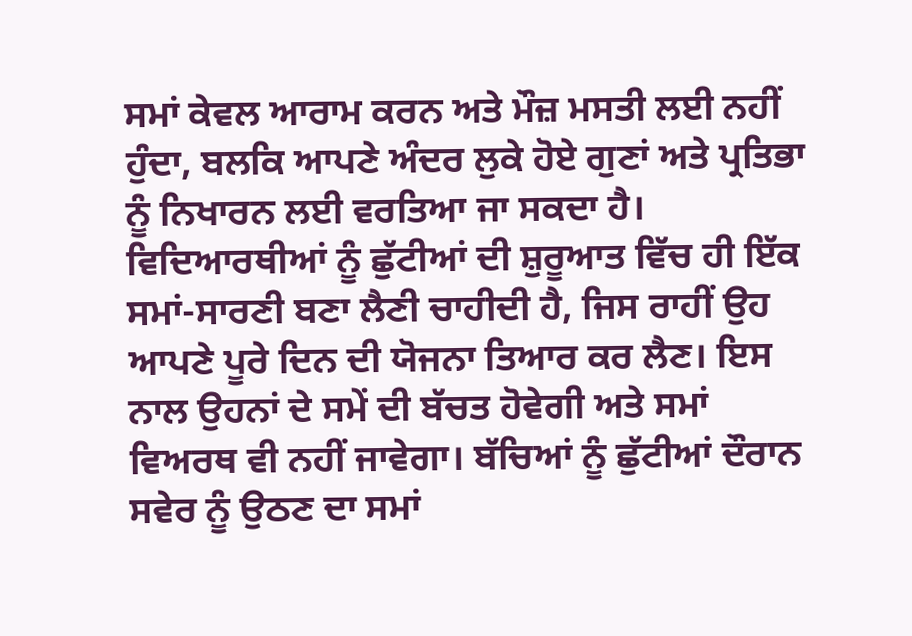ਸਮਾਂ ਕੇਵਲ ਆਰਾਮ ਕਰਨ ਅਤੇ ਮੌਜ਼ ਮਸਤੀ ਲਈ ਨਹੀਂ ਹੁੰਦਾ, ਬਲਕਿ ਆਪਣੇ ਅੰਦਰ ਲੁਕੇ ਹੋਏ ਗੁਣਾਂ ਅਤੇ ਪ੍ਰਤਿਭਾ ਨੂੰ ਨਿਖਾਰਨ ਲਈ ਵਰਤਿਆ ਜਾ ਸਕਦਾ ਹੈ।
ਵਿਦਿਆਰਥੀਆਂ ਨੂੰ ਛੁੱਟੀਆਂ ਦੀ ਸ਼ੁਰੂਆਤ ਵਿੱਚ ਹੀ ਇੱਕ ਸਮਾਂ-ਸਾਰਣੀ ਬਣਾ ਲੈਣੀ ਚਾਹੀਦੀ ਹੈ, ਜਿਸ ਰਾਹੀਂ ਉਹ ਆਪਣੇ ਪੂਰੇ ਦਿਨ ਦੀ ਯੋਜਨਾ ਤਿਆਰ ਕਰ ਲੈਣ। ਇਸ ਨਾਲ ਉਹਨਾਂ ਦੇ ਸਮੇਂ ਦੀ ਬੱਚਤ ਹੋਵੇਗੀ ਅਤੇ ਸਮਾਂ ਵਿਅਰਥ ਵੀ ਨਹੀਂ ਜਾਵੇਗਾ। ਬੱਚਿਆਂ ਨੂੰ ਛੁੱਟੀਆਂ ਦੌਰਾਨ ਸਵੇਰ ਨੂੰ ਉਠਣ ਦਾ ਸਮਾਂ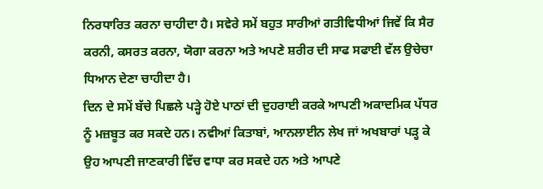ਨਿਰਧਾਰਿਤ ਕਰਨਾ ਚਾਹੀਦਾ ਹੈ। ਸਵੇਰੇ ਸਮੇਂ ਬਹੁਤ ਸਾਰੀਆਂ ਗਤੀਵਿਧੀਆਂ ਜਿਵੇਂ ਕਿ ਸੈਰ ਕਰਨੀ, ਕਸਰਤ ਕਰਨਾ, ਯੋਗਾ ਕਰਨਾ ਅਤੇ ਅਪਣੇ ਸ਼ਰੀਰ ਦੀ ਸਾਫ ਸਫਾਈ ਵੱਲ ਉਚੇਚਾ ਧਿਆਨ ਦੇਣਾ ਚਾਹੀਦਾ ਹੈ।
ਦਿਨ ਦੇ ਸਮੇਂ ਬੱਚੇ ਪਿਛਲੇ ਪੜ੍ਹੇ ਹੋਏ ਪਾਠਾਂ ਦੀ ਦੁਹਰਾਈ ਕਰਕੇ ਆਪਣੀ ਅਕਾਦਮਿਕ ਪੱਧਰ ਨੂੰ ਮਜ਼ਬੂਤ ਕਰ ਸਕਦੇ ਹਨ। ਨਵੀਆਂ ਕਿਤਾਬਾਂ, ਆਨਲਾਈਨ ਲੇਖ ਜਾਂ ਅਖਬਾਰਾਂ ਪੜ੍ਹ ਕੇ ਉਹ ਆਪਣੀ ਜਾਣਕਾਰੀ ਵਿੱਚ ਵਾਧਾ ਕਰ ਸਕਦੇ ਹਨ ਅਤੇ ਆਪਣੇ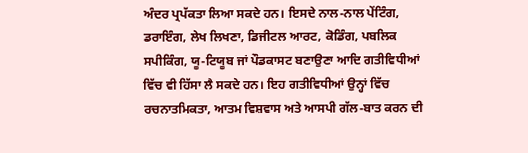ਅੰਦਰ ਪ੍ਰਪੱਕਤਾ ਲਿਆ ਸਕਦੇ ਹਨ। ਇਸਦੇ ਨਾਲ-ਨਾਲ ਪੇਂਟਿੰਗ, ਡਰਾਇੰਗ, ਲੇਖ ਲਿਖਣਾ, ਡਿਜੀਟਲ ਆਰਟ, ਕੋਡਿੰਗ, ਪਬਲਿਕ ਸਪੀਕਿੰਗ, ਯੂ-ਟਿਯੂਬ ਜਾਂ ਪੌਡਕਾਸਟ ਬਣਾਉਣਾ ਆਦਿ ਗਤੀਵਿਧੀਆਂ ਵਿੱਚ ਵੀ ਹਿੱਸਾ ਲੈ ਸਕਦੇ ਹਨ। ਇਹ ਗਤੀਵਿਧੀਆਂ ਉਨ੍ਹਾਂ ਵਿੱਚ ਰਚਨਾਤਮਿਕਤਾ, ਆਤਮ ਵਿਸ਼ਵਾਸ ਅਤੇ ਆਸਪੀ ਗੱਲ-ਬਾਤ ਕਰਨ ਦੀ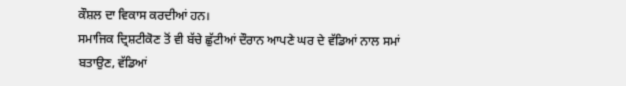ਕੌਸ਼ਲ ਦਾ ਵਿਕਾਸ ਕਰਦੀਆਂ ਹਨ।
ਸਮਾਜਿਕ ਦ੍ਰਿਸ਼ਟੀਕੋਣ ਤੋਂ ਵੀ ਬੱਚੇ ਛੁੱਟੀਆਂ ਦੌਰਾਨ ਆਪਣੇ ਘਰ ਦੇ ਵੱਡਿਆਂ ਨਾਲ ਸਮਾਂ ਬਤਾਉਣ, ਵੱਡਿਆਂ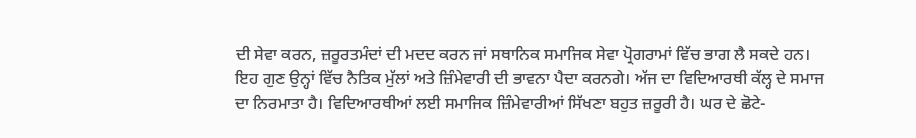ਦੀ ਸੇਵਾ ਕਰਨ, ਜ਼ਰੂਰਤਮੰਦਾਂ ਦੀ ਮਦਦ ਕਰਨ ਜਾਂ ਸਥਾਨਿਕ ਸਮਾਜਿਕ ਸੇਵਾ ਪ੍ਰੋਗਰਾਮਾਂ ਵਿੱਚ ਭਾਗ ਲੈ ਸਕਦੇ ਹਨ। ਇਹ ਗੁਣ ਉਨ੍ਹਾਂ ਵਿੱਚ ਨੈਤਿਕ ਮੁੱਲਾਂ ਅਤੇ ਜ਼ਿੰਮੇਵਾਰੀ ਦੀ ਭਾਵਨਾ ਪੈਦਾ ਕਰਨਗੇ। ਅੱਜ ਦਾ ਵਿਦਿਆਰਥੀ ਕੱਲ੍ਹ ਦੇ ਸਮਾਜ ਦਾ ਨਿਰਮਾਤਾ ਹੈ। ਵਿਦਿਆਰਥੀਆਂ ਲਈ ਸਮਾਜਿਕ ਜ਼ਿੰਮੇਵਾਰੀਆਂ ਸਿੱਖਣਾ ਬਹੁਤ ਜ਼ਰੂਰੀ ਹੈ। ਘਰ ਦੇ ਛੋਟੇ-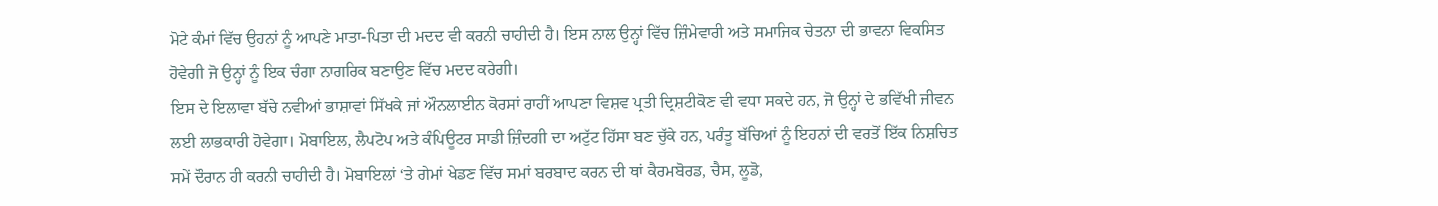ਮੋਟੇ ਕੰਮਾਂ ਵਿੱਚ ਉਹਨਾਂ ਨੂੰ ਆਪਣੇ ਮਾਤਾ-ਪਿਤਾ ਦੀ ਮਦਦ ਵੀ ਕਰਨੀ ਚਾਹੀਦੀ ਹੈ। ਇਸ ਨਾਲ ਉਨ੍ਹਾਂ ਵਿੱਚ ਜ਼ਿੰਮੇਵਾਰੀ ਅਤੇ ਸਮਾਜਿਕ ਚੇਤਨਾ ਦੀ ਭਾਵਨਾ ਵਿਕਸਿਤ ਹੋਵੇਗੀ ਜੋ ਉਨ੍ਹਾਂ ਨੂੰ ਇਕ ਚੰਗਾ ਨਾਗਰਿਕ ਬਣਾਉਣ ਵਿੱਚ ਮਦਦ ਕਰੇਗੀ।
ਇਸ ਦੇ ਇਲਾਵਾ ਬੱਚੇ ਨਵੀਆਂ ਭਾਸ਼ਾਵਾਂ ਸਿੱਖਕੇ ਜਾਂ ਔਨਲਾਈਨ ਕੋਰਸਾਂ ਰਾਹੀਂ ਆਪਣਾ ਵਿਸ਼ਵ ਪ੍ਰਤੀ ਦ੍ਰਿਸ਼ਟੀਕੋਣ ਵੀ ਵਧਾ ਸਕਦੇ ਹਨ, ਜੋ ਉਨ੍ਹਾਂ ਦੇ ਭਵਿੱਖੀ ਜੀਵਨ ਲਈ ਲਾਭਕਾਰੀ ਹੋਵੇਗਾ। ਮੋਬਾਇਲ, ਲੈਪਟੋਪ ਅਤੇ ਕੰਪਿਊਟਰ ਸਾਡੀ ਜ਼ਿੰਦਗੀ ਦਾ ਅਟੁੱਟ ਹਿੱਸਾ ਬਣ ਚੁੱਕੇ ਹਨ, ਪਰੰਤੂ ਬੱਚਿਆਂ ਨੂੰ ਇਹਨਾਂ ਦੀ ਵਰਤੋਂ ਇੱਕ ਨਿਸ਼ਚਿਤ ਸਮੇਂ ਦੌਰਾਨ ਹੀ ਕਰਨੀ ਚਾਹੀਦੀ ਹੈ। ਮੋਬਾਇਲਾਂ ‘ਤੇ ਗੇਮਾਂ ਖੇਡਣ ਵਿੱਚ ਸਮਾਂ ਬਰਬਾਦ ਕਰਨ ਦੀ ਥਾਂ ਕੈਰਮਬੋਰਡ, ਚੈਸ, ਲੂਡੋ,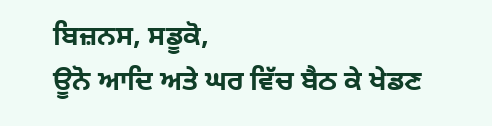ਬਿਜ਼ਨਸ, ਸਡੂਕੋ,
ਊਨੋ ਆਦਿ ਅਤੇ ਘਰ ਵਿੱਚ ਬੈਠ ਕੇ ਖੇਡਣ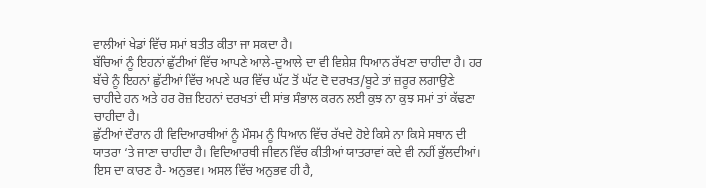ਵਾਲੀਆਂ ਖੇਡਾਂ ਵਿੱਚ ਸਮਾਂ ਬਤੀਤ ਕੀਤਾ ਜਾ ਸਕਦਾ ਹੈ।
ਬੱਚਿਆਂ ਨੂੰ ਇਹਨਾਂ ਛੁੱਟੀਆਂ ਵਿੱਚ ਆਪਣੇ ਆਲੇ-ਦੁਆਲੇ ਦਾ ਵੀ ਵਿਸ਼ੇਸ਼ ਧਿਆਨ ਰੱਖਣਾ ਚਾਹੀਦਾ ਹੈ। ਹਰ ਬੱਚੇ ਨੂੰ ਇਹਨਾਂ ਛੁੱਟੀਆਂ ਵਿੱਚ ਅਪਣੇ ਘਰ ਵਿੱਚ ਘੱਟ ਤੋਂ ਘੱਟ ਦੋ ਦਰਖਤ/ਬੂਟੇ ਤਾਂ ਜ਼ਰੂਰ ਲਗਾਉਣੇ ਚਾਹੀਦੇ ਹਨ ਅਤੇ ਹਰ ਰੋਜ਼ ਇਹਨਾਂ ਦਰਖਤਾਂ ਦੀ ਸਾਂਭ ਸੰਭਾਲ ਕਰਨ ਲਈ ਕੁਝ ਨਾ ਕੁਝ ਸਮਾਂ ਤਾਂ ਕੱਢਣਾ ਚਾਹੀਦਾ ਹੈ।
ਛੁੱਟੀਆਂ ਦੌਰਾਨ ਹੀ ਵਿਦਿਆਰਥੀਆਂ ਨੂੰ ਮੌਸਮ ਨੂੰ ਧਿਆਨ ਵਿੱਚ ਰੱਖਦੇ ਹੋਏ ਕਿਸੇ ਨਾ ਕਿਸੇ ਸਥਾਨ ਦੀ ਯਾਤਰਾ ‘ਤੇ ਜਾਣਾ ਚਾਹੀਦਾ ਹੈ। ਵਿਦਿਆਰਥੀ ਜੀਵਨ ਵਿੱਚ ਕੀਤੀਆਂ ਯਾਤਰਾਵਾਂ ਕਦੇ ਵੀ ਨਹੀਂ ਭੁੱਲਦੀਆਂ। ਇਸ ਦਾ ਕਾਰਣ ਹੈ- ਅਨੁਭਵ। ਅਸਲ ਵਿੱਚ ਅਨੁਭਵ ਹੀ ਹੈ,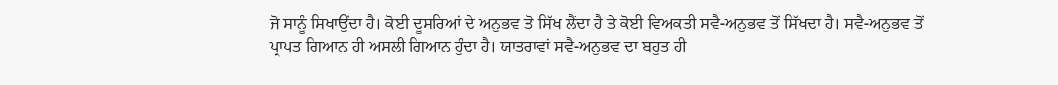ਜੋ ਸਾਨੂੰ ਸਿਖਾਉਂਦਾ ਹੈ। ਕੋਈ ਦੂਸਰਿਆਂ ਦੇ ਅਨੁਭਵ ਤੋ ਸਿੱਖ ਲੈਂਦਾ ਹੈ ਤੇ ਕੋਈ ਵਿਅਕਤੀ ਸਵੈ-ਅਨੁਭਵ ਤੋਂ ਸਿੱਖਦਾ ਹੈ। ਸਵੈ-ਅਨੁਭਵ ਤੋਂ ਪ੍ਰਾਪਤ ਗਿਆਨ ਹੀ ਅਸਲੀ ਗਿਆਨ ਹੁੰਦਾ ਹੈ। ਯਾਤਰਾਵਾਂ ਸਵੈ-ਅਨੁਭਵ ਦਾ ਬਹੁਤ ਹੀ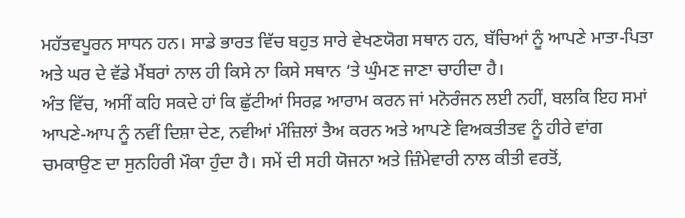ਮਹੱਤਵਪੂਰਨ ਸਾਧਨ ਹਨ। ਸਾਡੇ ਭਾਰਤ ਵਿੱਚ ਬਹੁਤ ਸਾਰੇ ਵੇਖਣਯੋਗ ਸਥਾਨ ਹਨ, ਬੱਚਿਆਂ ਨੂੰ ਆਪਣੇ ਮਾਤਾ-ਪਿਤਾ ਅਤੇ ਘਰ ਦੇ ਵੱਡੇ ਮੈਂਬਰਾਂ ਨਾਲ ਹੀ ਕਿਸੇ ਨਾ ਕਿਸੇ ਸਥਾਨ ‘ਤੇ ਘੁੰਮਣ ਜਾਣਾ ਚਾਹੀਦਾ ਹੈ।
ਅੰਤ ਵਿੱਚ, ਅਸੀਂ ਕਹਿ ਸਕਦੇ ਹਾਂ ਕਿ ਛੁੱਟੀਆਂ ਸਿਰਫ਼ ਆਰਾਮ ਕਰਨ ਜਾਂ ਮਨੋਰੰਜਨ ਲਈ ਨਹੀਂ, ਬਲਕਿ ਇਹ ਸਮਾਂ ਆਪਣੇ-ਆਪ ਨੂੰ ਨਵੀਂ ਦਿਸ਼ਾ ਦੇਣ, ਨਵੀਆਂ ਮੰਜ਼ਿਲਾਂ ਤੈਅ ਕਰਨ ਅਤੇ ਆਪਣੇ ਵਿਅਕਤੀਤਵ ਨੂੰ ਹੀਰੇ ਵਾਂਗ ਚਮਕਾਉਣ ਦਾ ਸੁਨਹਿਰੀ ਮੌਕਾ ਹੁੰਦਾ ਹੈ। ਸਮੇਂ ਦੀ ਸਹੀ ਯੋਜਨਾ ਅਤੇ ਜ਼ਿੰਮੇਵਾਰੀ ਨਾਲ ਕੀਤੀ ਵਰਤੋਂ,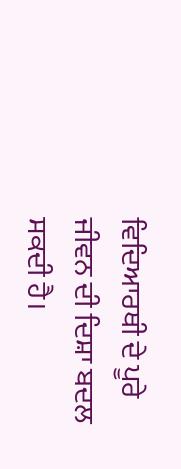ਵਿਦਿਆਰਥੀ ਦੇ ਪੂਰੇ ਜੀਵਨ ਦੀ ਦਿਸ਼ਾ ਬਦਲ ਸਕਦੀ ਹੈ।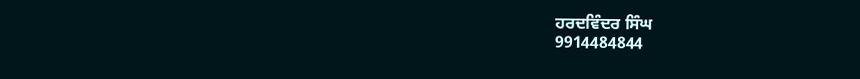ਹਰਦਵਿੰਦਰ ਸਿੰਘ
9914484844